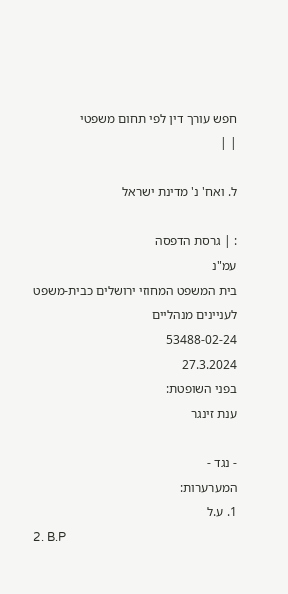חפש עורך דין לפי תחום משפטי
| |

ל. ואח' נ' מדינת ישראל

: | גרסת הדפסה
עמ"נ
בית המשפט המחוזי ירושלים כבית-משפט לעניינים מנהליים
53488-02-24
27.3.2024
בפני השופטת:
ענת זינגר

- נגד -
המערערות:
1. ע.ל
2. B.P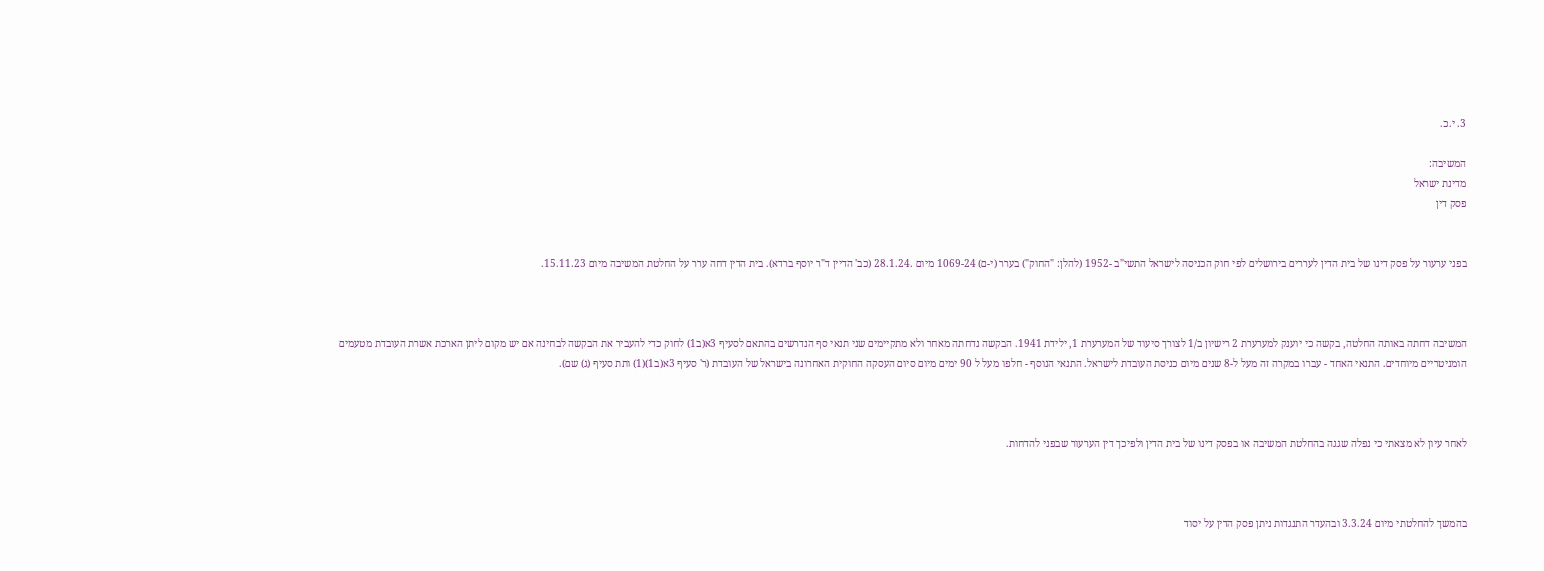3. י.כ.

המשיבה:
מדינת ישראל
פסק דין


בפני ערעור על פסק דינו של בית הדין לעררים בירושלים לפי חוק הכניסה לישראל התשי"ב -1952 (להלן: "החוק") בערר (י-ם) 1069-24 מיום .28.1.24 (כב' הדיין ד"ר יוסף ברדא). בית הדין דחה ערר על החלטת המשיבה מיום 15.11.23.



המשיבה דחתה באותה החלטה, בקשה כי יוענק למערערת 2 רישיון ב/1 לצורך סיעוד של המערערת 1, ילידת 1941. הבקשה נדחתה מאחר ולא מתקיימים שני תנאי סף הנדרשים בהתאם לסעיף 3א(ב1) לחוק כדי להעביר את הבקשה לבחינה אם יש מקום ליתן הארכת אשרת העובדת מטעמים הומניטריים מיוחדים. התנאי האחד - עברו במקרה זה מעל ל-8 שנים מיום כניסת העובדת לישראל. התנאי הנוסף - חלפו מעל ל 90 ימים מיום סיום העסקה החוקית האחרונה בישראל של העובדת (ר' סעיף 3א(ב1)(1) ותת סעיף (ג) שם).



לאחר עיון לא מצאתי כי נפלה שגגה בהחלטת המשיבה או בפסק דינו של בית הדין ולפיכך דין הערעור שבפני להדחות.



בהמשך להחלטתי מיום 3.3.24 ובהעדר התנגדות ניתן פסק הדין על יסוד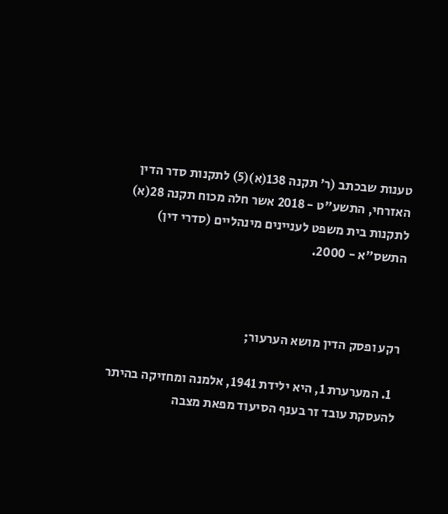טענות שבכתב (ר' תקנה 138(א)(5) לתקנות סדר הדין האזרחי, התשע"ט - 2018 אשר חלה מכוח תקנה 28(א) לתקנות בית משפט לעניינים מינהליים (סדרי דין) התשס"א - 2000.



רקע ופסק הדין מושא הערעור;

  1. המערערת 1, היא ילידת 1941, אלמנה ומחזיקה בהיתר להעסקת עובד זר בענף הסיעוד מפאת מצבה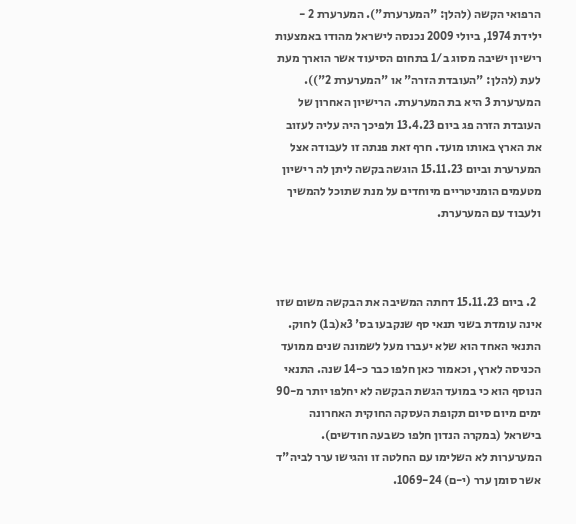הרפואי הקשה (להלן: "המערערת"). המערערת 2 - ילידת 1974, ביולי 2009 נכנסה לישראל מהודו באמצעות רישיון ישיבה מסוג ב/1 בתחום הסיעוד אשר הוארך מעת לעת (להלן: "העובדת הזרה" או "המערערת 2")). המערערת 3 היא בת המערערת. הרישיון האחרון של העובדת הזרה פג ביום 13.4.23 ולפיכך היה עליה לעזוב את הארץ באותו מועד. חרף זאת פנתה זו לעבודה אצל המערערת וביום 15.11.23 הוגשה בקשה ליתן לה רישיון מטעמים הומניטריים מיוחדים על מנת שתוכל להמשיך ולעבוד עם המערערת.



  2. ביום 15.11.23 דחתה המשיבה את הבקשה משום שזו אינה עומדת בשני תנאי סף שנקבעו בס' 3א(ב1) לחוק. התנאי האחד הוא שלא יעברו מעל לשמונה שנים ממועד הכניסה לארץ, וכאמור כאן חלפו כבר כ-14 שנה. התנאי הנוסף הוא כי במועד הגשת הבקשה לא יחלפו יותר מ-90 ימים מיום סיום תקופת העסקה החוקית האחרונה בישראל (במקרה הנדון חלפו כשבעה חודשים). המערערות לא השלימו עם החלטה זו והגישו ערר לביה"ד אשר סומן ערר (י-ם) 1069-24.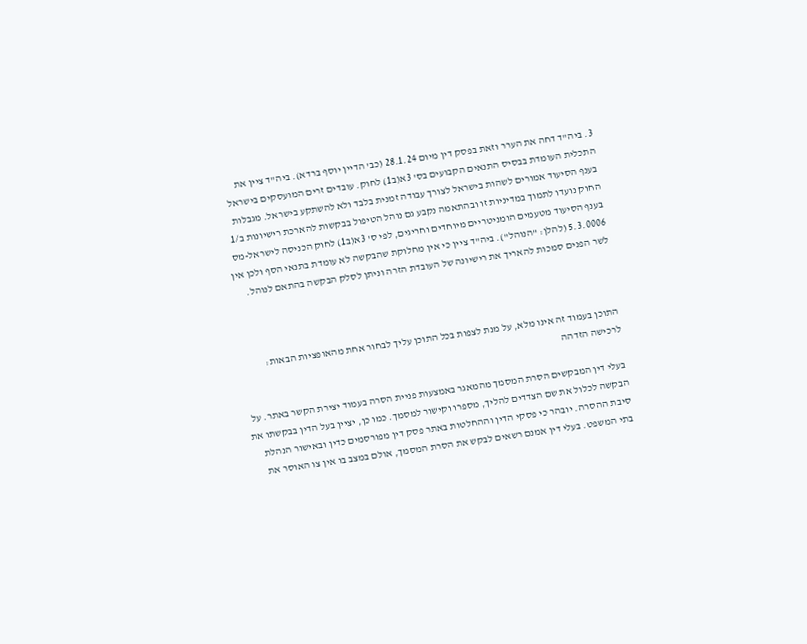3. ביה"ד דחה את הערר וזאת בפסק דין מיום 28.1.24 (כב' הדיין יוסף ברדא). ביה"ד ציין את התכלית העומדת בבסיס התנאים הקבועים בס' 3א(ב1) לחוק. עובדים זרים המועסקים בישראל בענף הסיעוד אמורים לשהות בישראל לצורך עבודה זמנית בלבד ולא להשתקע בישראל. מגבלות החוק נועדו לתמוך במדיניות זו ובהתאמה נקבע גם נוהל הטיפול בבקשות להארכת רישיונות ב/1 בענף הסיעוד מטעמים הומניטריים מיוחדים וחריגים, לפי ס' 3א(ב1) לחוק הכניסה לישראל-מס 5.3.0006 (להלן: "הנוהל"). ביה"ד ציין כי אין מחלוקת שהבקשה לא עומדת בתנאי הסף ולכן אין לשר הפנים סמכות להאריך את רישיונה של העובדת הזרה וניתן לסלק הבקשה בהתאם לנוהל.



התוכן בעמוד זה אינו מלא, על מנת לצפות בכל התוכן עליך לבחור אחת מהאופציות הבאות:
לרכישה הזדהה

בעלי דין המבקשים הסרת המסמך מהמאגר באמצעות פניית הסרה בעמוד יצירת הקשר באתר. על הבקשה לכלול את שם הצדדים להליך, מספרו וקישור למסמך. כמו כן, יציין בעל הדין בבקשתו את סיבת ההסרה. יובהר כי פסקי הדין וההחלטות באתר פסק דין מפורסמים כדין ובאישור הנהלת בתי המשפט. בעלי דין אמנם רשאים לבקש את הסרת המסמך, אולם במצב בו אין צו האוסר את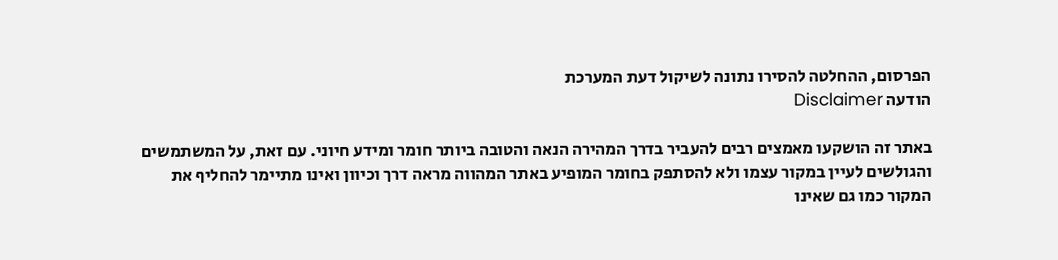הפרסום, ההחלטה להסירו נתונה לשיקול דעת המערכת
הודעה Disclaimer

באתר זה הושקעו מאמצים רבים להעביר בדרך המהירה הנאה והטובה ביותר חומר ומידע חיוני. עם זאת, על המשתמשים והגולשים לעיין במקור עצמו ולא להסתפק בחומר המופיע באתר המהווה מראה דרך וכיוון ואינו מתיימר להחליף את המקור כמו גם שאינו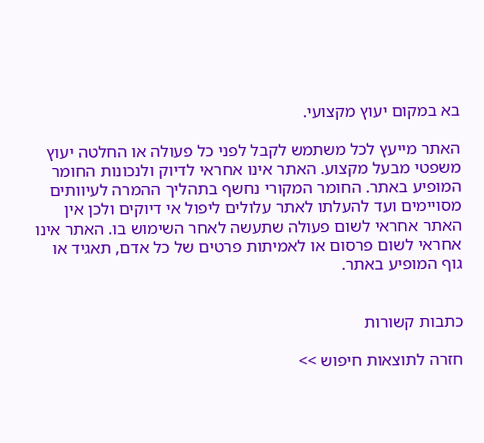בא במקום יעוץ מקצועי.

האתר מייעץ לכל משתמש לקבל לפני כל פעולה או החלטה יעוץ משפטי מבעל מקצוע. האתר אינו אחראי לדיוק ולנכונות החומר המופיע באתר. החומר המקורי נחשף בתהליך ההמרה לעיוותים מסויימים ועד להעלתו לאתר עלולים ליפול אי דיוקים ולכן אין האתר אחראי לשום פעולה שתעשה לאחר השימוש בו. האתר אינו אחראי לשום פרסום או לאמיתות פרטים של כל אדם, תאגיד או גוף המופיע באתר.


כתבות קשורות

חזרה לתוצאות חיפוש >>